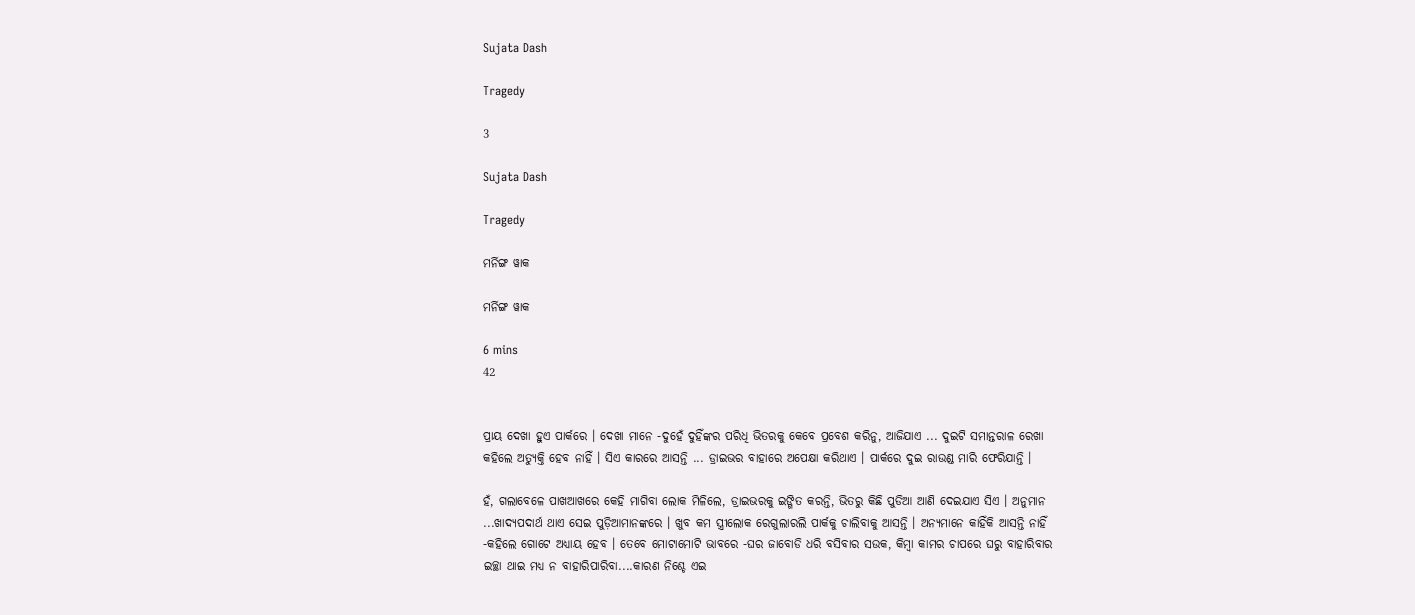Sujata Dash

Tragedy

3

Sujata Dash

Tragedy

ମର୍ନିଙ୍ଗ ୱାକ

ମର୍ନିଙ୍ଗ ୱାକ

6 mins
42


ପ୍ରାୟ ଦେଖା ହୁଏ ପାର୍କରେ । ଦେଖା ମାନେ -ଦୁହେଁ ଦୁହିଁଙ୍କର ପରିଧି ଭିତରକୁ କେବେ ପ୍ରବେଶ କରିନୁ, ଆଜିଯାଏ ... ଦୁଇଟି ସମାନ୍ତରାଳ ରେଖା କହିଲେ ଅତ୍ୟୁକ୍ତି ହେବ ନାହିଁ । ସିଏ କାରରେ ଆସନ୍ତି ... ଡ୍ରାଇଭର ବାହାରେ ଅପେକ୍ଷା କରିଥାଏ । ପାର୍କରେ ଦୁଇ ରାଉଣ୍ଡ ମାରି ଫେରିଯାନ୍ତି ।

ହଁ, ଗଲାବେଳେ ପାଖଆଖରେ କେହି ମାଗିବା ଲୋକ ମିଳିଲେ, ଡ୍ରାଇଭରକୁ ଇଙ୍ଗିତ କରନ୍ତି, ଭିତରୁ କିଛି ପୁଡିଆ ଆଣି ଦେଇଯାଏ ସିଏ । ଅନୁମାନ ...ଖାଦ୍ୟପଦାର୍ଥ ଥାଏ ସେଇ ପୁଡ଼ିଆମାନଙ୍କରେ । ଖୁବ କମ ସ୍ତ୍ରୀଲୋକ ରେଗୁଲାରଲି ପାର୍କକୁ ଚାଲିବାକୁ ଆସନ୍ତି । ଅନ୍ୟମାନେ କାହିଁକି ଆସନ୍ତି ନାହିଁ -କହିଲେ ଗୋଟେ ଅଧ୍ୟାୟ ହେବ । ତେବେ ମୋଟାମୋଟି ଭାବରେ -ଘର ଜାବୋଡି ଧରି ବସିବାର ସଉକ, କିମ୍ବା କାମର ଚାପରେ ଘରୁ ବାହାରିବାର ଇଚ୍ଛା ଥାଇ ମଧ୍ୟ ନ ବାହାରିପାରିବା....କାରଣ ନିଶ୍ଚେ ଏଇ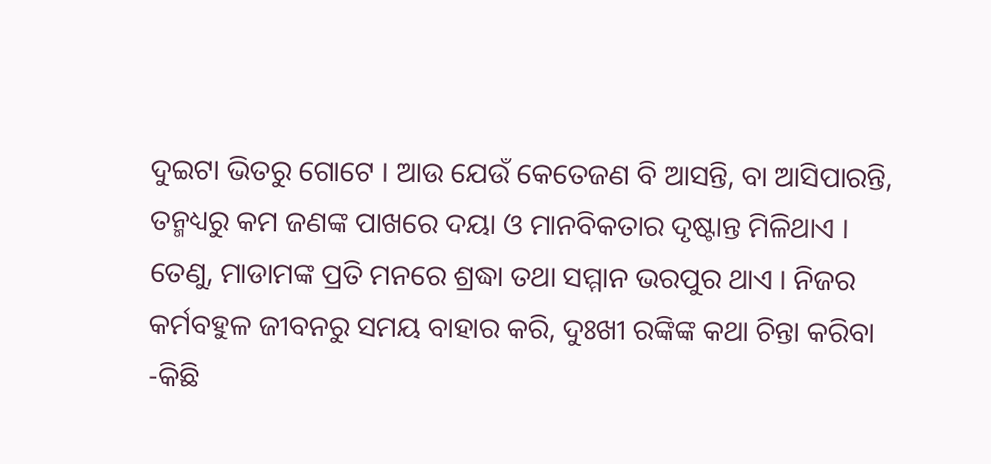ଦୁଇଟା ଭିତରୁ ଗୋଟେ । ଆଉ ଯେଉଁ କେତେଜଣ ବି ଆସନ୍ତି, ବା ଆସିପାରନ୍ତି, ତନ୍ମଧ୍ୟରୁ କମ ଜଣଙ୍କ ପାଖରେ ଦୟା ଓ ମାନବିକତାର ଦୃଷ୍ଟାନ୍ତ ମିଳିଥାଏ । ତେଣୁ, ମାଡାମଙ୍କ ପ୍ରତି ମନରେ ଶ୍ରଦ୍ଧା ତଥା ସମ୍ମାନ ଭରପୁର ଥାଏ । ନିଜର କର୍ମବହୁଳ ଜୀବନରୁ ସମୟ ବାହାର କରି, ଦୁଃଖୀ ରଙ୍କିଙ୍କ କଥା ଚିନ୍ତା କରିବା -କିଛି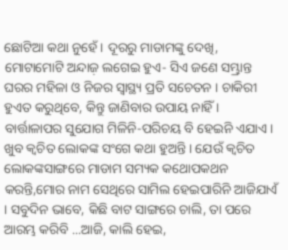ଛୋଟିଆ କଥା ନୁହେଁ । ଦୂରରୁ ମାଡାମଙ୍କୁ ଦେଖି, ମୋଟାମୋଟି ଅନ୍ଦାଜ଼ ଲଗେଇ ହୁଏ- ସିଏ ଜଣେ ସମ୍ଭ୍ରାନ୍ତ ଘରର ମହିଳା ଓ ନିଜର ସ୍ୱାସ୍ଥ୍ୟ ପ୍ରତି ସଚେତନ । ଚାକିରୀ ହୁଏତ କରୁଥିବେ, କିନ୍ତୁ ଜାଣିବାର ଉପାୟ ନାହିଁ । ବାର୍ତ୍ତାଳାପର ସୁଯୋଗ ମିଳିନି-ପରିଚୟ ବି ହେଇନି ଏଯାଏ । ଖୁବ କ୍ଵଚିତ ଲୋକଙ୍କ ସଂଗେ କଥା ହୁଅନ୍ତି । ଯେଉଁ କ୍ଵଚିତ ଲୋକଙ୍କସାଙ୍ଗରେ ମାଡାମ ସମ୍ୟକ କଥୋପକଥନ କରନ୍ତି,ମୋର ନାମ ସେଥିରେ ସାମିଲ ହେଇପାରିନି ଆଜିଯାଏଁ । ସବୁଦିନ ଭାବେ, କିଛି ବାଟ ସାଙ୍ଗରେ ଚାଲି, ତା ପରେ ଆରମ୍ଭ କରିବି ...ଆଜି, କାଲି ହେଇ,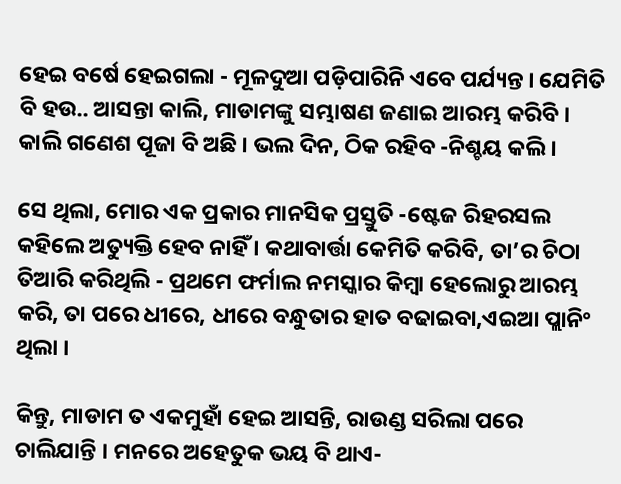ହେଇ ବର୍ଷେ ହେଇଗଲା - ମୂଳଦୁଆ ପଡ଼ିପାରିନି ଏବେ ପର୍ଯ୍ୟନ୍ତ । ଯେମିତି ବି ହଉ.. ଆସନ୍ତା କାଲି, ମାଡାମଙ୍କୁ ସମ୍ଭାଷଣ ଜଣାଇ ଆରମ୍ଭ କରିବି । କାଲି ଗଣେଶ ପୂଜା ବି ଅଛି । ଭଲ ଦିନ, ଠିକ ରହିବ -ନିଶ୍ଚୟ କଲି ।

ସେ ଥିଲା, ମୋର ଏକ ପ୍ରକାର ମାନସିକ ପ୍ରସ୍ତୁତି -ଷ୍ଟେଜ ରିହରସଲ କହିଲେ ଅତ୍ୟୁକ୍ତି ହେବ ନାହିଁ । କଥାବାର୍ତ୍ତା କେମିତି କରିବି, ତା’ର ଚିଠା ତିଆରି କରିଥିଲି - ପ୍ରଥମେ ଫର୍ମାଲ ନମସ୍କାର କିମ୍ବା ହେଲୋରୁ ଆରମ୍ଭ କରି, ତା ପରେ ଧୀରେ, ଧୀରେ ବନ୍ଧୁତାର ହାତ ବଢାଇବା,ଏଇଆ ପ୍ଲାନିଂ ଥିଲା ।

କିନ୍ତୁ, ମାଡାମ ତ ଏକମୁହାଁ ହେଇ ଆସନ୍ତି, ରାଉଣ୍ଡ ସରିଲା ପରେ ଚାଲିଯାନ୍ତି । ମନରେ ଅହେତୁକ ଭୟ ବି ଥାଏ-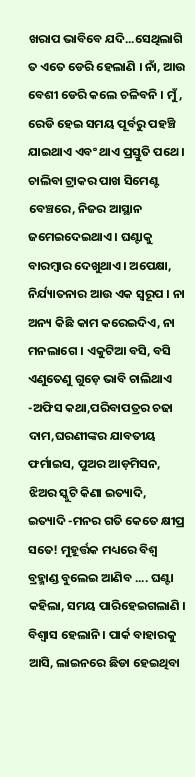ଖରାପ ଭାବିବେ ଯଦି...ସେଥିଲାଗି ତ ଏତେ ଡେରି ହେଲାଣି । ନାଁ, ଆଉ ବେଶୀ ଡେରି କଲେ ଚଳିବନି । ମୁଁ, ରେଡି ହେଇ ସମୟ ପୂର୍ବରୁ ପହଞ୍ଚି ଯାଇଥାଏ ଏବଂ ଥାଏ ପ୍ରସ୍ତୁତି ପଥେ । ଚାଲିବା ଟ୍ରାକର ପାଖ ସିମେଣ୍ଟ ବେଞ୍ଚରେ, ନିଜର ଆସ୍ଥାନ ଜମେଇଦେଇଥାଏ । ଘଣ୍ଟାକୁ ବାରମ୍ବାର ଦେଖୁଥାଏ। ଅପେକ୍ଷା, ନିର୍ଯ୍ୟାତନାର ଆଉ ଏକ ସ୍ୱରୂପ । ନା ଅନ୍ୟ କିଛି କାମ କରେଇଦିଏ, ନା ମନଲାଗେ । ଏକୁଟିଆ ବସି, ବସି ଏଣୁତେଣୁ ଗୁଡ଼େ ଭାବି ଚାଲିଥାଏ -ଅଫିସ କଥା,ପରିବାପତ୍ରର ଚଢା ଦାମ,ଘରଣୀଙ୍କର ଯାବତୀୟ ଫର୍ମାଇସ, ପୁଅର ଆଡ଼ମିସନ, ଝିଅର ସ୍କୁଟି କିଣା ଇତ୍ୟାଦି, ଇତ୍ୟାଦି -ମନର ଗତି କେତେ କ୍ଷୀପ୍ର ସତେ! ମୁହୂର୍ତ୍ତକ ମଧ୍ୟରେ ବିଶ୍ୱ ବ୍ରହ୍ମାଣ୍ଡ ବୁଲେଇ ଆଣିବ .... ଘଣ୍ଟା କହିଲା, ସମୟ ପାରିହେଇଗଲାଣି । ବିଶ୍ୱାସ ହେଲାନି । ପାର୍କ ବାହାରକୁ ଆସି, ଲାଇନରେ ଛିଡା ହେଇଥିବା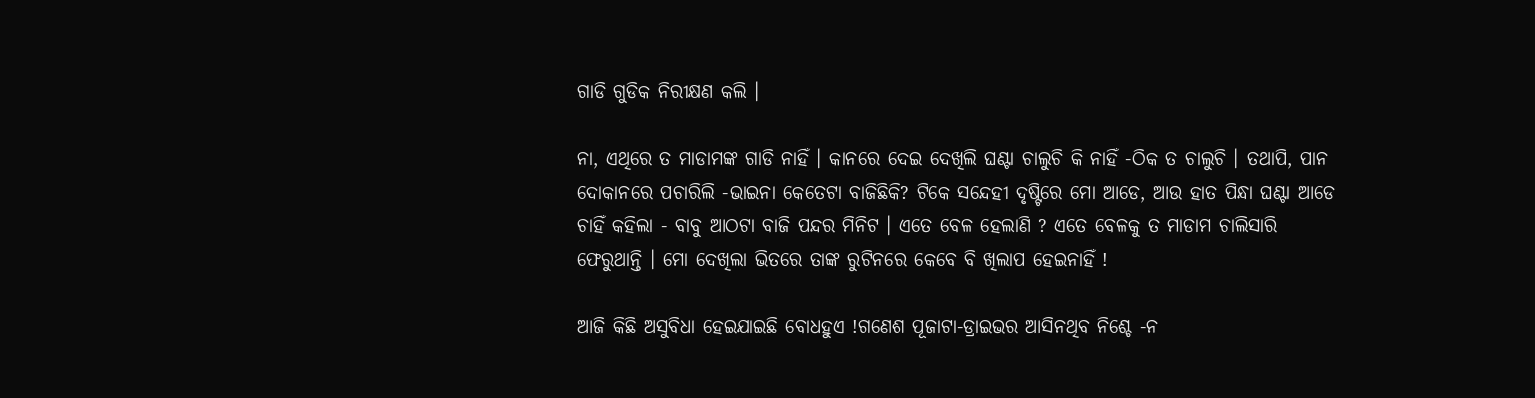ଗାଡି ଗୁଡିକ ନିରୀକ୍ଷଣ କଲି ।

ନା, ଏଥିରେ ତ ମାଡାମଙ୍କ ଗାଡି ନାହିଁ । କାନରେ ଦେଇ ଦେଖିଲି ଘଣ୍ଟା ଚାଲୁଚି କି ନାହିଁ -ଠିକ ତ ଚାଲୁଚି । ତଥାପି, ପାନ ଦୋକାନରେ ପଚାରିଲି -ଭାଇନା କେତେଟା ବାଜିଛିକି? ଟିକେ ସନ୍ଦେହୀ ଦୃଷ୍ଟିରେ ମୋ ଆଡେ, ଆଉ ହାତ ପିନ୍ଧା ଘଣ୍ଟା ଆଡେ ଚାହିଁ କହିଲା - ବାବୁ ଆଠଟା ବାଜି ପନ୍ଦର ମିନିଟ । ଏତେ ବେଳ ହେଲାଣି ? ଏତେ ବେଳକୁ ତ ମାଡାମ ଚାଲିସାରି ଫେରୁଥାନ୍ତି । ମୋ ଦେଖିଲା ଭିତରେ ତାଙ୍କ ରୁଟିନରେ କେବେ ବି ଖିଲାପ ହେଇନାହିଁ !

ଆଜି କିଛି ଅସୁବିଧା ହେଇଯାଇଛି ବୋଧହୁଏ !ଗଣେଶ ପୂଜାଟା-ଡ୍ରାଇଭର ଆସିନଥିବ ନିଶ୍ଚେ -ନ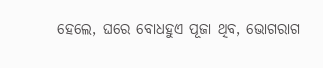ହେଲେ, ଘରେ ବୋଧହୁଏ ପୂଜା ଥିବ, ଭୋଗରାଗ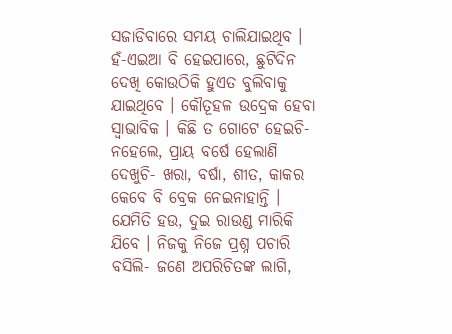ସଜାଡିବାରେ ସମୟ ଚାଲିଯାଇଥିବ । ହଁ-ଏଇଆ ବି ହେଇପାରେ, ଛୁଟିଦିନ ଦେଖି କୋଉଠିକି ହୁଏତ ବୁଲିବାକୁ ଯାଇଥିବେ । କୌତୂହଳ ଉଦ୍ରେକ ହେବା ସ୍ୱାଭାବିକ । କିଛି ତ ଗୋଟେ ହେଇଚି- ନହେଲେ, ପ୍ରାୟ ବର୍ଷେ ହେଲାଣି ଦେଖୁଚି- ଖରା, ବର୍ଷା, ଶୀତ, କାକର କେବେ ବି ବ୍ରେକ ନେଇନାହାନ୍ତି । ଯେମିତି ହଉ, ଦୁଇ ରାଉଣ୍ଡ ମାରିକି ଯିବେ । ନିଜକୁ ନିଜେ ପ୍ରଶ୍ନ ପଚାରି ବସିଲି- ଜଣେ ଅପରିଚିତଙ୍କ ଲାଗି,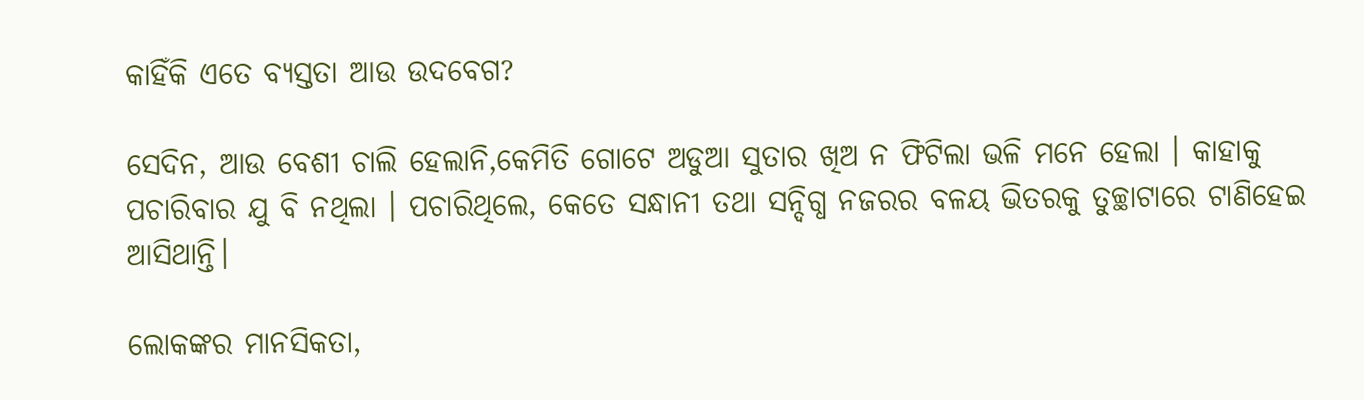କାହିଁକି ଏତେ ବ୍ୟସ୍ତତା ଆଉ ଉଦବେଗ?

ସେଦିନ, ଆଉ ବେଶୀ ଚାଲି ହେଲାନି,କେମିତି ଗୋଟେ ଅଡୁଆ ସୁତାର ଖିଅ ନ ଫିଟିଲା ଭଳି ମନେ ହେଲା । କାହାକୁ ପଚାରିବାର ଯୁ ବି ନଥିଲା । ପଚାରିଥିଲେ, କେତେ ସନ୍ଧାନୀ ତଥା ସନ୍ଦିଗ୍ଧ ନଜରର ବଳୟ ଭିତରକୁ ତୁଚ୍ଛାଟାରେ ଟାଣିହେଇ ଆସିଥାନ୍ତି।

ଲୋକଙ୍କର ମାନସିକତା,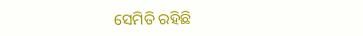ସେମିତି ରହିଛି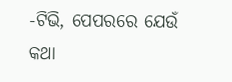-ଟିଭି, ପେପରରେ ଯେଉଁ କଥା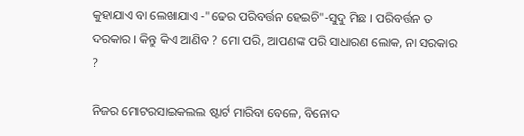କୁହାଯାଏ ବା ଲେଖାଯାଏ -"ଢେର ପରିବର୍ତ୍ତନ ହେଇଚି"-ସୁଦୁ ମିଛ । ପରିବର୍ତ୍ତନ ତ ଦରକାର । କିନ୍ତୁ କିଏ ଆଣିବ ? ମୋ ପରି, ଆପଣଙ୍କ ପରି ସାଧାରଣ ଲୋକ, ନା ସରକାର ?

ନିଜର ମୋଟରସାଇକଲଲ ଷ୍ଟାର୍ଟ ମାରିବା ବେଳେ, ବିନୋଦ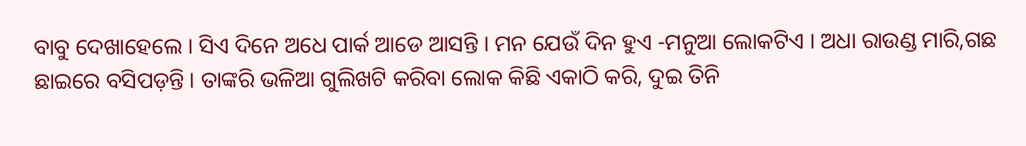ବାବୁ ଦେଖାହେଲେ । ସିଏ ଦିନେ ଅଧେ ପାର୍କ ଆଡେ ଆସନ୍ତି । ମନ ଯେଉଁ ଦିନ ହୁଏ -ମନୁଆ ଲୋକଟିଏ । ଅଧା ରାଉଣ୍ଡ ମାରି,ଗଛ ଛାଇରେ ବସିପଡ଼ନ୍ତି । ତାଙ୍କରି ଭଳିଆ ଗୁଲିଖଟି କରିବା ଲୋକ କିଛି ଏକାଠି କରି, ଦୁଇ ତିନି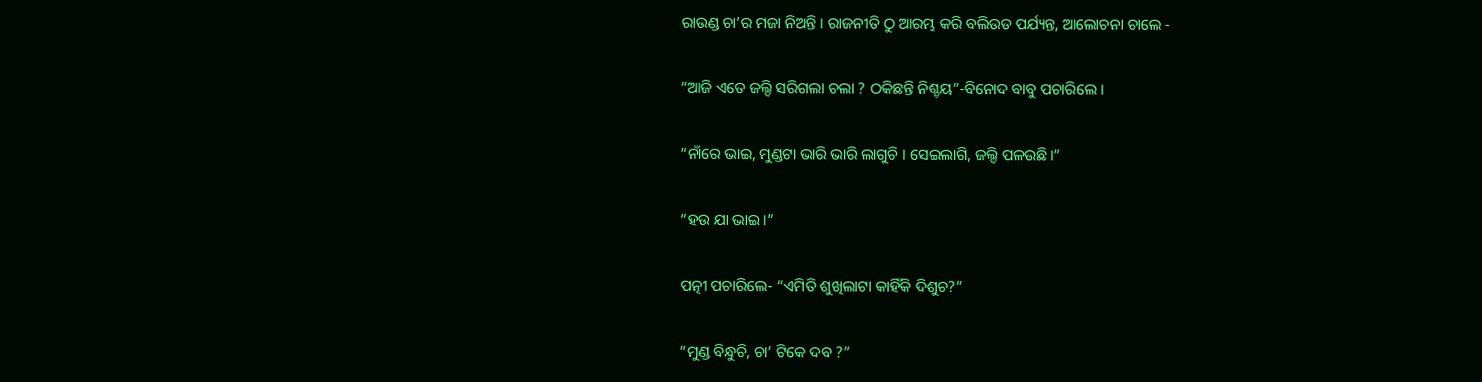ରାଉଣ୍ଡ ଚା’ର ମଜା ନିଅନ୍ତି । ରାଜନୀତି ଠୁ ଆରମ୍ଭ କରି ବଲିଉଡ ପର୍ଯ୍ୟନ୍ତ, ଆଲୋଚନା ଚାଲେ -

“ଆଜି ଏତେ ଜଲ୍ଦି ସରିଗଲା ଚଲା ? ଠକିଛନ୍ତି ନିଶ୍ଚୟ”-ବିନୋଦ ବାବୁ ପଚାରିଲେ ।

“ନାଁରେ ଭାଇ, ମୁଣ୍ଡଟା ଭାରି ଭାରି ଲାଗୁଚି । ସେଇଲାଗି, ଜଲ୍ଦି ପଳଉଛି।”

“ହଉ ଯା ଭାଇ।”

ପତ୍ନୀ ପଚାରିଲେ- “ଏମିତି ଶୁଖିଲାଟା କାହିଁକି ଦିଶୁଚ?”

“ମୁଣ୍ଡ ବିନ୍ଧୁଚି, ଚା’ ଟିକେ ଦବ ?”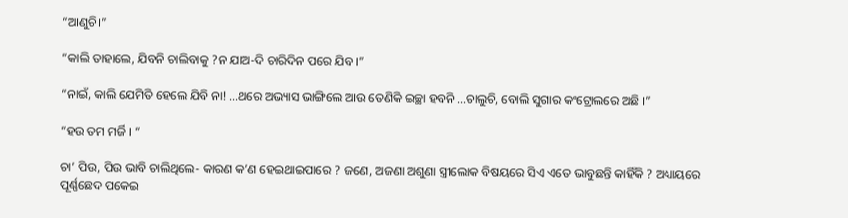“ଆଣୁଚି।”

“କାଲି ତାହାଲେ, ଯିବନି ଚାଲିବାକୁ ?ନ ଯାଅ-ଦି ଚାରିଦିନ ପରେ ଯିବ ।”

“ନାଇଁ, କାଲି ଯେମିତି ହେଲେ ଯିବି ନା! ...ଥରେ ଅଭ୍ୟାସ ଭାଙ୍ଗିଲେ ଆଉ ତେଣିକି ଇଚ୍ଛା ହବନି ...ଚାଲୁଚି, ବୋଲି ସୁଗାର କଂଟ୍ରୋଲରେ ଅଛି ।”

“ହଉ ତମ ମର୍ଜି । “

ଚା’ ପିଉ, ପିଉ ଭାବି ଚାଲିଥିଲେ- କାରଣ କ’ଣ ହେଇଥାଇପାରେ ? ଜଣେ, ଅଜଣା ଅଶୁଣା ସ୍ତ୍ରୀଲୋକ ବିଷୟରେ ସିଏ ଏତେ ଭାବୁଛନ୍ତି କାହିଁକି ? ଅଧ୍ୟାୟରେ ପୂର୍ଣ୍ଣଛେଦ ପକେଇ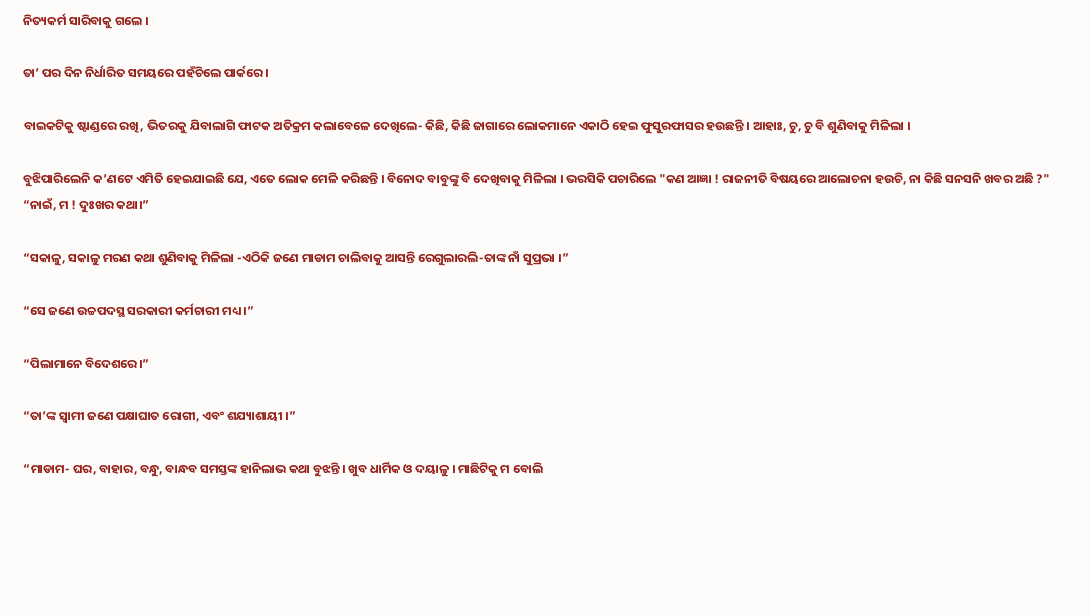ନିତ୍ୟକର୍ମ ସାରିବାକୁ ଗଲେ ।

ତା’ ପର ଦିନ ନିର୍ଧାରିତ ସମୟରେ ପହଁଚିଲେ ପାର୍କରେ ।

ବାଇକଟିକୁ ଷ୍ଟାଣ୍ଡରେ ରଖି, ଭିତରକୁ ଯିବାଲାଗି ଫାଟକ ଅତିକ୍ରମ କଲାବେଳେ ଦେଖିଲେ- କିଛି, କିଛି ଜାଗାରେ ଲୋକମାନେ ଏକାଠି ହେଇ ଫୁସୁରଫାସର ହଉଛନ୍ତି । ଆହାଃ, ଚୁ, ଚୁ ବି ଶୁଣିବାକୁ ମିଳିଲା ।

ବୁଝିପାରିଲେନି କ’ଣଟେ ଏମିତି ହେଇଯାଇଛି ଯେ, ଏତେ ଲୋକ ମେଳି କରିଛନ୍ତି । ବିନୋଦ ବାବୁଙ୍କୁ ବି ଦେଖିବାକୁ ମିଳିଲା । ଭରସିକି ପଚାରିଲେ "କଣ ଆଜ୍ଞା ! ରାଜନୀତି ବିଷୟରେ ଆଲୋଚନା ହଉଚି, ନା କିଛି ସନସନି ଖବର ଅଛି ?" “ନାଇଁ, ମ ! ଦୁଃଖର କଥା।”

“ସକାଳୁ, ସକାଳୁ ମରଣ କଥା ଶୁଣିବାକୁ ମିଳିଲା -ଏଠିକି ଜଣେ ମାଡାମ ଚାଲିବାକୁ ଆସନ୍ତି ରେଗୁଲାରଲି-ତାଙ୍କ ନାଁ ସୁପ୍ରଭା ।”

“ସେ ଜଣେ ଉଚ୍ଚପଦସ୍ଥ ସରକାରୀ କର୍ମଚାରୀ ମଧ୍ୟ ।”

“ପିଲାମାନେ ବିଦେଶରେ।”

“ତା’ଙ୍କ ସ୍ୱାମୀ ଜଣେ ପକ୍ଷାଘାତ ରୋଗୀ, ଏବଂ ଶଯ୍ୟାଶାୟୀ ।”

“ମାଡାମ- ଘର, ବାହାର, ବନ୍ଧୁ, ବାନ୍ଧବ ସମସ୍ତଙ୍କ ହାନିଲାଭ କଥା ବୁଝନ୍ତି । ଖୁବ ଧାର୍ମିକ ଓ ଦୟାଳୁ । ମାଛିଟିକୁ ମ ବୋଲି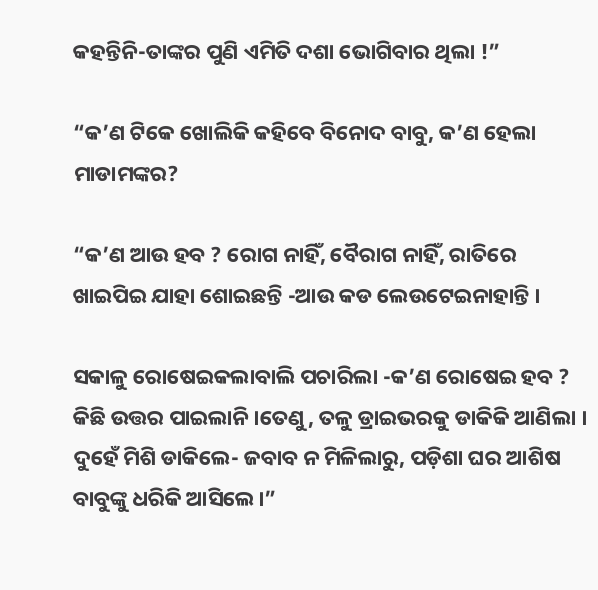କହନ୍ତିନି-ତାଙ୍କର ପୁଣି ଏମିତି ଦଶା ଭୋଗିବାର ଥିଲା !”

“କ’ଣ ଟିକେ ଖୋଲିକି କହିବେ ବିନୋଦ ବାବୁ, କ’ଣ ହେଲା ମାଡାମଙ୍କର?

“କ’ଣ ଆଉ ହବ ? ରୋଗ ନାହିଁ, ବୈରାଗ ନାହିଁ, ରାତିରେ ଖାଇପିଇ ଯାହା ଶୋଇଛନ୍ତି -ଆଉ କଡ ଲେଉଟେଇନାହାନ୍ତି ।

ସକାଳୁ ରୋଷେଇକଲାବାଲି ପଚାରିଲା -କ’ଣ ରୋଷେଇ ହବ ? କିଛି ଉତ୍ତର ପାଇଲାନି ।ତେଣୁ, ତଳୁ ଡ୍ରାଇଭରକୁ ଡାକିକି ଆଣିଲା । ଦୁହେଁ ମିଶି ଡାକିଲେ- ଜବାବ ନ ମିଳିଲାରୁ, ପଡ଼ିଶା ଘର ଆଶିଷ ବାବୁଙ୍କୁ ଧରିକି ଆସିଲେ।”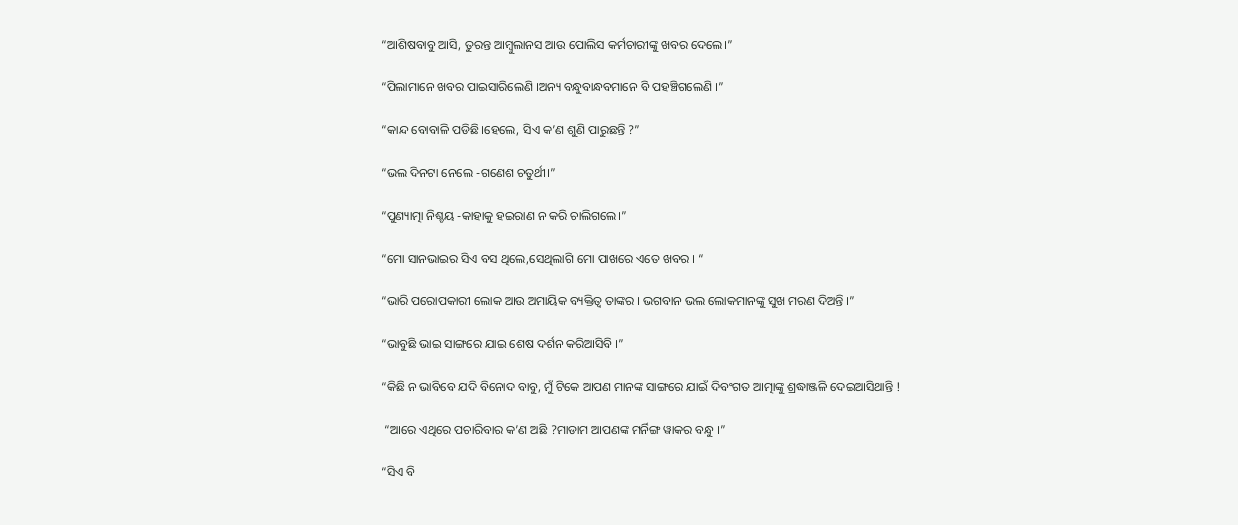“ଆଶିଷବାବୁ ଆସି, ତୁରନ୍ତ ଆମ୍ବୁଲାନସ ଆଉ ପୋଲିସ କର୍ମଚାରୀଙ୍କୁ ଖବର ଦେଲେ।”

“ପିଲାମାନେ ଖବର ପାଇସାରିଲେଣି ।ଅନ୍ୟ ବନ୍ଧୁବାନ୍ଧବମାନେ ବି ପହଞ୍ଚିଗଲେଣି ।”

“କାନ୍ଦ ବୋବାଳି ପଡିଛି।ହେଲେ, ସିଏ କ’ଣ ଶୁଣି ପାରୁଛନ୍ତି ?”

“ଭଲ ଦିନଟା ନେଲେ -ଗଣେଶ ଚତୁର୍ଥୀ।”

“ପୁଣ୍ୟାତ୍ମା ନିଶ୍ଚୟ -କାହାକୁ ହଇରାଣ ନ କରି ଚାଲିଗଲେ।”

“ମୋ ସାନଭାଇର ସିଏ ବସ ଥିଲେ,ସେଥିଲାଗି ମୋ ପାଖରେ ଏତେ ଖବର । “

“ଭାରି ପରୋପକାରୀ ଲୋକ ଆଉ ଅମାୟିକ ବ୍ୟକ୍ତିତ୍ୱ ତାଙ୍କର । ଭଗବାନ ଭଲ ଲୋକମାନଙ୍କୁ ସୁଖ ମରଣ ଦିଅନ୍ତି ।”

“ଭାବୁଛି ଭାଇ ସାଙ୍ଗରେ ଯାଇ ଶେଷ ଦର୍ଶନ କରିଆସିବି ।”

“କିଛି ନ ଭାବିବେ ଯଦି ବିନୋଦ ବାବୁ, ମୁଁ ଟିକେ ଆପଣ ମାନଙ୍କ ସାଙ୍ଗରେ ଯାଇଁ ଦିବଂଗତ ଆତ୍ମାଙ୍କୁ ଶ୍ରଦ୍ଧାଞ୍ଜଳି ଦେଇଆସିଥାନ୍ତି !

 “ଆରେ ଏଥିରେ ପଚାରିବାର କ’ଣ ଅଛି ?ମାଡାମ ଆପଣଙ୍କ ମର୍ନିଙ୍ଗ ୱାକର ବନ୍ଧୁ ।”

“ସିଏ ବି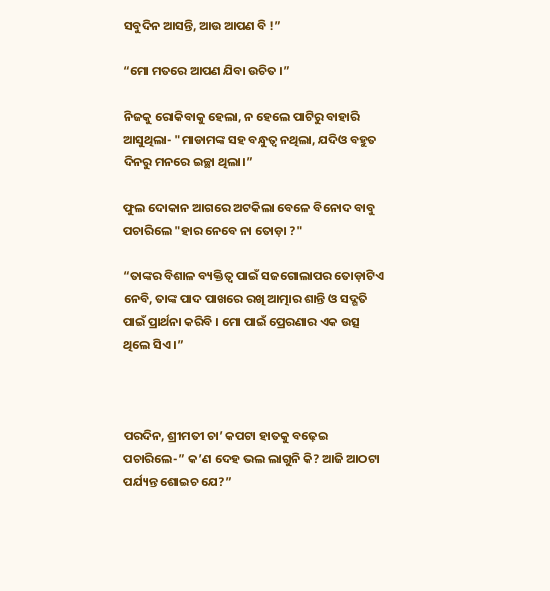ସବୁଦିନ ଆସନ୍ତି, ଆଉ ଆପଣ ବି !”

“ମୋ ମତରେ ଆପଣ ଯିବା ଉଚିତ ।”

ନିଜକୁ ରୋକିବାକୁ ହେଲା, ନ ହେଲେ ପାଟିରୁ ବାହାରି ଆସୁଥିଲା- "ମାଡାମଙ୍କ ସହ ବନ୍ଧୁତ୍ୱ ନଥିଲା, ଯଦିଓ ବହୁତ ଦିନରୁ ମନରେ ଇଚ୍ଛା ଥିଲା।”

ଫୁଲ ଦୋକାନ ଆଗରେ ଅଟକିଲା ବେଳେ ବିନୋଦ ବାବୁ ପଚାରିଲେ "ହାର ନେବେ ନା ତୋଡ଼ା ?"

“ତାଙ୍କର ବିଶାଳ ବ୍ୟକ୍ତିତ୍ୱ ପାଇଁ ସଜଗୋଲାପର ତୋଡ଼ାଟିଏ ନେବି, ତାଙ୍କ ପାଦ ପାଖରେ ରଖି ଆତ୍ମାର ଶାନ୍ତି ଓ ସଦ୍ଗତି ପାଇଁ ପ୍ରାର୍ଥନା କରିବି । ମୋ ପାଇଁ ପ୍ରେରଣାର ଏକ ଉତ୍ସ ଥିଲେ ସିଏ ।”



ପରଦିନ, ଶ୍ରୀମତୀ ଚା’ କପଟା ହାତକୁ ବଢ଼େଇ ପଚାରିଲେ-” କ’ଣ ଦେହ ଭଲ ଲାଗୁନି କି? ଆଜି ଆଠଟା ପର୍ଯ୍ୟନ୍ତ ଶୋଇଚ ଯେ?”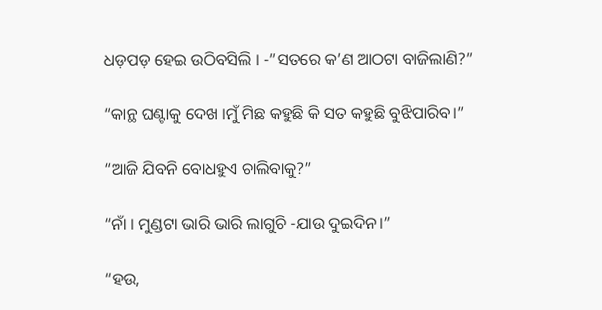ଧଡ଼ପଡ଼ ହେଇ ଉଠିବସିଲି । -”ସତରେ କ’ଣ ଆଠଟା ବାଜିଲାଣି?”

“କାନ୍ଥ ଘଣ୍ଟାକୁ ଦେଖ ।ମୁଁ ମିଛ କହୁଛି କି ସତ କହୁଛି ବୁଝିପାରିବ।”

“ଆଜି ଯିବନି ବୋଧହୁଏ ଚାଲିବାକୁ?”

“ନାଁ । ମୁଣ୍ଡଟା ଭାରି ଭାରି ଲାଗୁଚି -ଯାଉ ଦୁଇଦିନ।”

“ହଉ,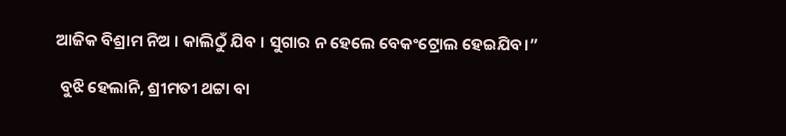ଆଜିକ ବିଶ୍ରାମ ନିଅ । କାଲିଠୁଁ ଯିବ । ସୁଗାର ନ ହେଲେ ବେକଂଟ୍ରୋଲ ହେଇଯିବ।”

 ବୁଝି ହେଲାନି, ଶ୍ରୀମତୀ ଥଟ୍ଟା ବା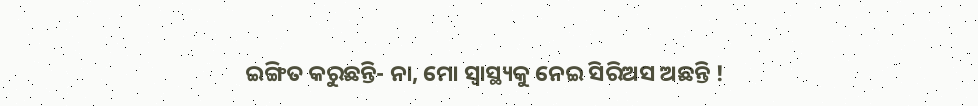ଇଙ୍ଗିତ କରୁଛନ୍ତି- ନା, ମୋ ସ୍ୱାସ୍ଥ୍ୟକୁ ନେଇ ସିରିଅସ ଅଛନ୍ତି !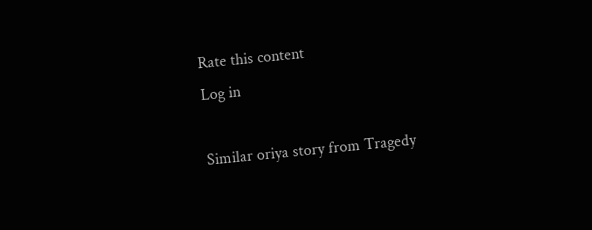Rate this content
Log in

Similar oriya story from Tragedy